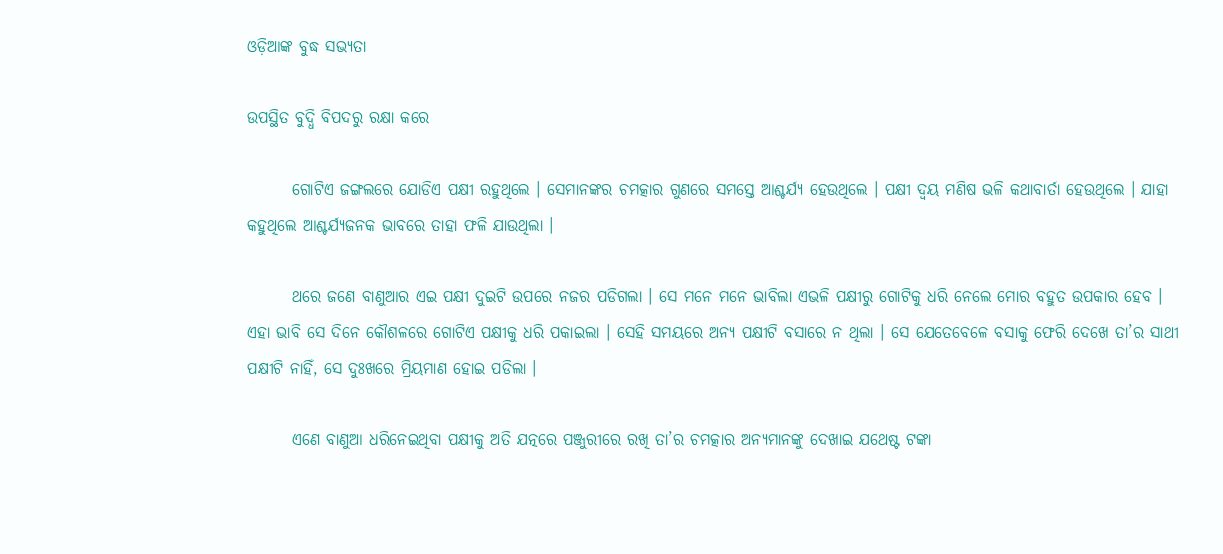ଓଡ଼ିଆଙ୍କ ବୁଦ୍ଧ ସଭ୍ୟତା

ଉପସ୍ଥିତ ବୁଦ୍ଧି ବିପଦରୁ ରକ୍ଷା କରେ

       ଗୋଟିଏ ଜଙ୍ଗଲରେ ଯୋଡିଏ ପକ୍ଷୀ ରହୁଥିଲେ । ସେମାନଙ୍କର ଚମତ୍କାର ଗୁଣରେ ସମସ୍ତେ ଆଶ୍ଚର୍ଯ୍ୟ ହେଉଥିଲେ । ପକ୍ଷୀ ଦ୍ୱୟ ମଣିଷ ଭଳି କଥାବାର୍ତା ହେଉଥିଲେ । ଯାହା କହୁଥିଲେ ଆଶ୍ଚର୍ଯ୍ୟଜନକ ଭାବରେ ତାହା ଫଳି ଯାଉଥିଲା ।

       ଥରେ ଜଣେ ବାଣୁଆର ଏଇ ପକ୍ଷୀ ଦୁଇଟି ଉପରେ ନଜର ପଡିଗଲା । ସେ ମନେ ମନେ ଭାବିଲା ଏଭଳି ପକ୍ଷୀରୁ ଗୋଟିକୁ ଧରି ନେଲେ ମୋର ବହୁତ ଉପକାର ହେବ । ଏହା ଭାବି ସେ ଦିନେ କୌଶଳରେ ଗୋଟିଏ ପକ୍ଷୀକୁ ଧରି ପକାଇଲା । ସେହି ସମୟରେ ଅନ୍ୟ ପକ୍ଷୀଟି ବସାରେ ନ ଥିଲା । ସେ ଯେତେବେଳେ ବସାକୁ ଫେରି ଦେଖେ ତା’ର ସାଥୀ ପକ୍ଷୀଟି ନାହିଁ, ସେ ଦୁଃଖରେ ମ୍ରିୟମାଣ ହୋଇ ପଡିଲା ।

       ଏଣେ ବାଣୁଆ ଧରିନେଇଥିବା ପକ୍ଷୀକୁ ଅତି ଯତ୍ନରେ ପଞ୍ଜୁରୀରେ ରଖି ତା’ର ଚମତ୍କାର ଅନ୍ୟମାନଙ୍କୁ ଦେଖାଇ ଯଥେଷ୍ଟ ଟଙ୍କା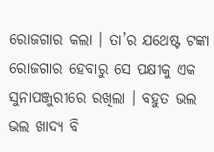ରୋଜଗାର କଲା । ତା’ର ଯଥେଷ୍ଟ ଟଙ୍କା ରୋଜଗାର ହେବାରୁ ସେ ପକ୍ଷୀକୁ ଏକ ସୁନାପଞ୍ଜୁରୀରେ ରଖିଲା । ବହୁତ ଭଲ ଭଲ ଖାଦ୍ୟ ବି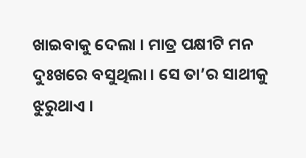ଖାଇବାକୁ ଦେଲା । ମାତ୍ର ପକ୍ଷୀଟି ମନ ଦୁଃଖରେ ବସୁଥିଲା । ସେ ତା’ର ସାଥୀକୁ ଝୁରୁଥାଏ ।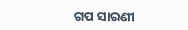ଗପ ସାରଣୀ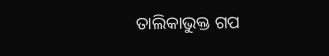ତାଲିକାଭୁକ୍ତ ଗପ